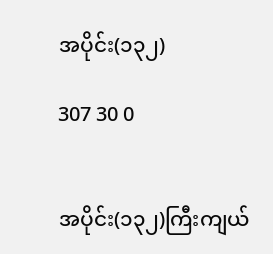အပိုင်း(၁၃၂)

307 30 0


အပိုင်း(၁၃၂)ကြီးကျယ်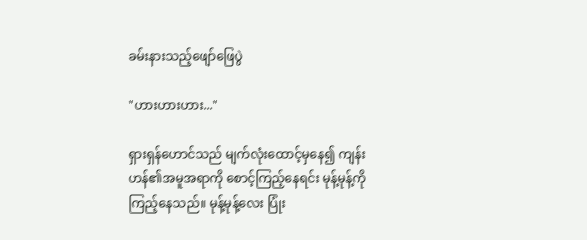ခမ်းနားသည့်ဖျော်ဖြေပွဲ

"ဟားဟားဟား..."

ရှားရှန်ဟောင်သည် မျက်လုံးထောင့်မှနေ၍ ကျန်းဟန်၏အမူအရာကို စောင့်ကြည့်နေရင်း မုန့်မုန့်ကို ကြည့်နေသည်။ မုန့်မုန့်လေး ပြုံး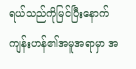ရယ်သည်ကိုမြင်ပြီးနောက် ကျန်းဟန်၏အမူအရာမှာ အ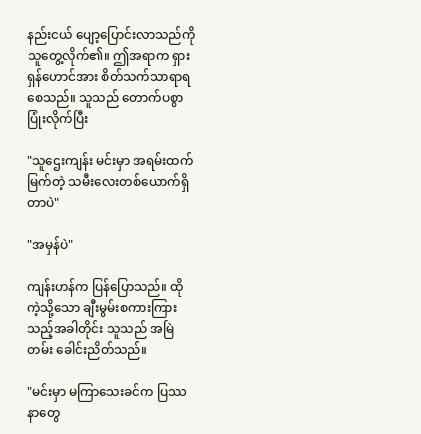နည်းငယ် ပျော့ပြောင်းလာသည်ကို သူတွေ့လိုက်၏။ ဤအရာက ရှားရှန်ဟောင်အား စိတ်သက်သာရာရစေသည်။ သူသည် တောက်ပစွာ ပြုံးလိုက်ပြီး

"သူဌေးကျန်း မင်းမှာ အရမ်းထက်မြက်တဲ့ သမီးလေးတစ်ယောက်ရှိတာပဲ"

"အမှန်ပဲ"

ကျန်းဟန်က ပြန်ပြောသည်။ ထိုကဲ့သို့သော ချီးမွမ်းစကားကြားသည့်အခါတိုင်း သူသည် အမြဲတမ်း ခေါင်းညိတ်သည်။

"မင်းမှာ မကြာသေးခင်က ပြဿနာတွေ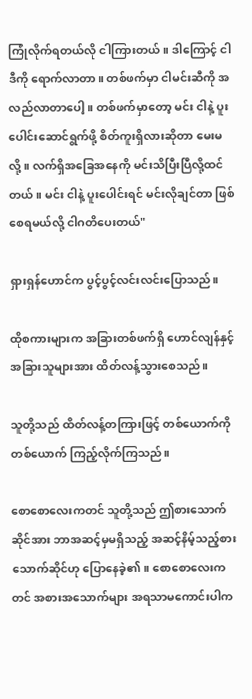ကြုံလိုက်ရတယ်လို ငါကြားတယ်။ ဒါကြောင့် ငါ ဒီကို ရောက်လာတာ။ တစ်ဖက်မှာ ငါမင်းဆီကို အလည်လာတာပေါ့။ တစ်ဖက်မှာတော့ မင်း ငါနဲ့ ပူးပေါင်းဆောင်ရွက်ဖို့ စိတ်ကူးရှိလားဆိုတာ မေးမလို့။ လက်ရှိအခြေအနေကို မင်းသိပြီးပြီလို့ထင်တယ်။ မင်း ငါနဲ့ ပူးပေါင်းရင် မင်းလိုချင်တာ ဖြစ်စေရမယ်လို့ ငါဂတိပေးတယ်"

ရှားရှန်ဟောင်က ပွင့်ပွင့်လင်းလင်းပြောသည်။

ထိုစကားများက ‌အခြားတစ်ဖက်ရှိ ဟောင်လျန်နှင့် အခြားသူများအား ထိတ်လန့်သွားစေသည်။

သူတို့သည် ထိတ်လန့်တကြားဖြင့် တစ်ယောက်ကိုတစ်ယောက် ကြည့်လိုက်ကြသည်။

စောစောလေးကတင် သူတို့သည် ဤစားသောက်ဆိုင်အား ဘာအဆင့်မှမရှိသည့် အဆင့်နိမ့်သည့်စားသောက်ဆိုင်ဟု ပြောနေခဲ့၏။ စောစောလေးကတင် အစားအသောက်များ အရသာမကောင်းပါက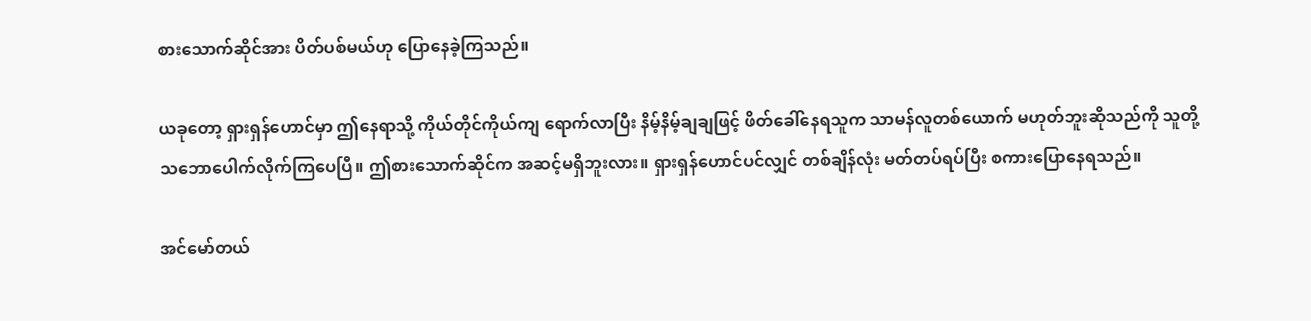စားသောက်ဆိုင်အား ပိတ်ပစ်မယ်ဟု ပြောနေခဲ့ကြသည်။

ယခုတော့ ရှားရှန်ဟောင်မှာ ဤနေရာသို့ ကိုယ်တိုင်ကိုယ်ကျ ရောက်လာပြီး နိမ့်နိမ့်ချချဖြင့် ဖိတ်ခေါ်နေရသူက သာမန်လူတစ်ယောက် မဟုတ်ဘူးဆိုသည်ကို သူတို့ သဘောပေါက်လိုက်ကြပေပြီ။ ဤစားသောက်ဆိုင်က အဆင့်မရှိဘူးလား။ ရှားရှန်ဟောင်ပင်လျှင် တစ်ချိန်လုံး မတ်တပ်ရပ်ပြီး စကားပြောနေရသည်။

အင်မော်တယ်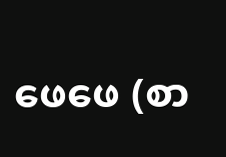ဖေဖေ (စာ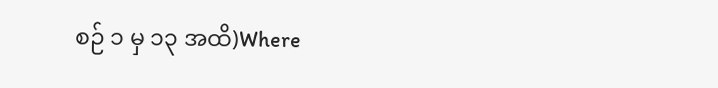စဉ် ၁ မှ ၁၃ အထိ)Where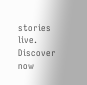stories live. Discover now